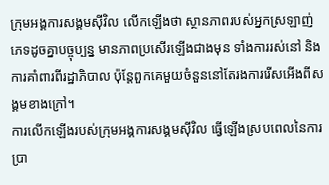ក្រុមអង្គការសង្គមស៊ីវិល លើកឡើងថា ស្ថានភាពរបស់អ្នកស្រឡាញ់ភេទដូចគ្នាបច្ចុប្បន្ន មានភាពប្រសើរឡើងជាងមុន ទាំងការរស់នៅ និងការគាំពារពីរដ្ឋាភិបាល ប៉ុន្តែពួកគេមួយចំនួននៅតែរងការរើសអើងពីសង្គមខាងក្រៅ។
ការលើកឡើងរបស់ក្រុមអង្គការសង្គមស៊ីវិល ធ្វើឡើងស្របពេលនៃការប្រា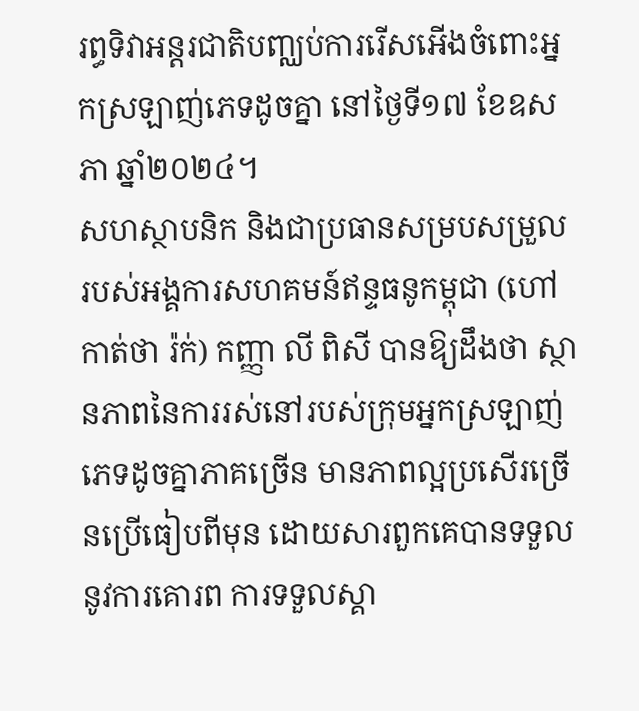រព្ធទិវាអន្តរជាតិបញ្ឈប់ការរើសអើងចំពោះអ្នកស្រឡាញ់ភេទដូចគ្នា នៅថ្ងៃទី១៧ ខែឧសភា ឆ្នាំ២០២៤។
សហស្ថាបនិក និងជាប្រធានសម្របសម្រួលរបស់អង្គការសហគមន៍ឥន្ទធនូកម្ពុជា (ហៅកាត់ថា រ៉ក់) កញ្ញា លី ពិសី បានឱ្យដឹងថា ស្ថានភាពនៃការរស់នៅរបស់ក្រុមអ្នកស្រឡាញ់ភេទដូចគ្នាភាគច្រើន មានភាពល្អប្រសើរច្រើនប្រើធៀបពីមុន ដោយសារពួកគេបានទទួលនូវការគោរព ការទទួលស្គា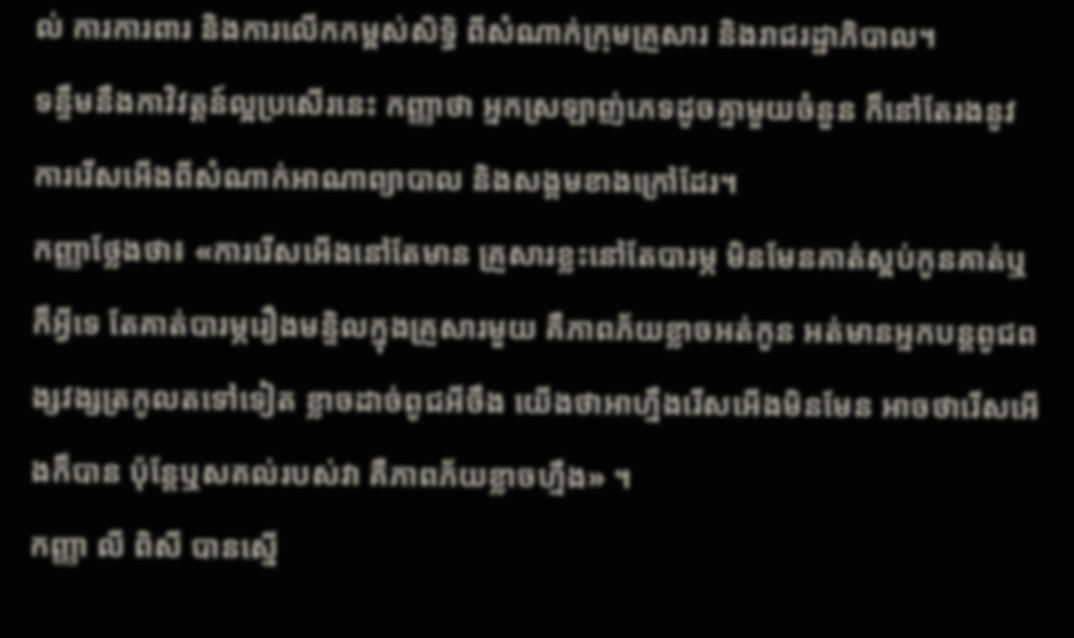ល់ ការការពារ និងការលើកកម្ពស់សិទ្ធិ ពីសំណាក់ក្រុមគ្រួសារ និងរាជរដ្ឋាភិបាល។
ទន្ទឹមនឹងកាវិវត្តន៍ល្អប្រសើរនេះ កញ្ញាថា អ្នកស្រឡាញ់ភេទដូចគ្នាមួយចំនួន ក៏នៅតែរងនូវការរើសអើងពីសំណាក់អាណាព្យាបាល និងសង្គមខាងក្រៅដែរ។
កញ្ញាថ្លែងថា៖ «ការរើសអើងនៅតែមាន គ្រួសារខ្លះនៅតែបារម្ភ មិនមែនគាត់ស្អប់កូនគាត់ឬក៏អ្វីទេ តែគាត់បារម្ភរឿងមន្ទិលក្នុងគ្រួសារមួយ គឺភាពភ័យខ្លាចអត់កូន អត់មានអ្នកបន្តពូជពង្សវង្សត្រកូលតទៅទៀត ខ្លាចដាច់ពូជអីចឹង យើងថាអាហ្នឹងរើសអើងមិនមែន អាចថារើសអើងក៏បាន ប៉ុន្តែឬសគល់របស់វា គឺភាពភ័យខ្លាចហ្នឹង» ។
កញ្ញា លី ពិសី បានស្នើ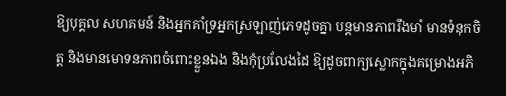ឱ្យបុគ្គល សហគមន៍ និងអ្នកគាំទ្រអ្នកស្រឡាញ់ភេទដូចគ្នា បន្តមានភាពរឹងមាំ មានទំនុកចិត្ត និងមានមោទនភាពចំពោះខ្លួនឯង និងកុំប្រលែងដៃ ឱ្យដូចពាក្យស្លោកក្នុងគម្រោងអភិ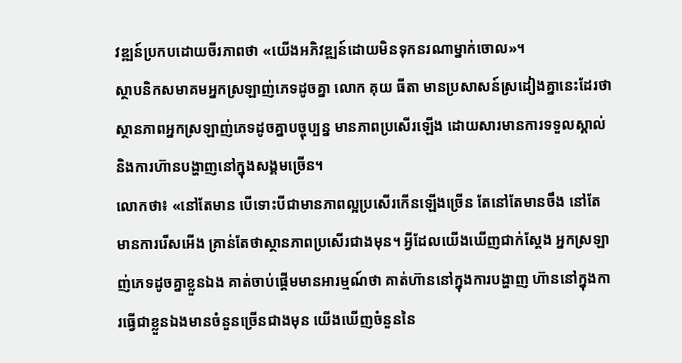វឌ្ឍន៍ប្រកបដោយចីរភាពថា «យើងអភិវឌ្ឍន៍ដោយមិនទុកនរណាម្នាក់ចោល»។
ស្ថាបនិកសមាគមអ្នកស្រឡាញ់ភេទដូចគ្នា លោក គុយ ធីតា មានប្រសាសន៍ស្រដៀងគ្នានេះដែរថា ស្ថានភាពអ្នកស្រឡាញ់ភេទដូចគ្នាបច្ចុប្បន្ន មានភាពប្រសើរឡើង ដោយសារមានការទទួលស្គាល់ និងការហ៊ានបង្ហាញនៅក្នុងសង្គមច្រើន។
លោកថា៖ «នៅតែមាន បើទោះបីជាមានភាពល្អប្រសើរកើនឡើងច្រើន តែនៅតែមានចឹង នៅតែមានការរើសអើង គ្រាន់តែថាស្ថានភាពប្រសើរជាងមុន។ អ្វីដែលយើងឃើញជាក់ស្តែង អ្នកស្រឡាញ់ភេទដូចគ្នាខ្លួនឯង គាត់ចាប់ផ្តើមមានអារម្មណ៍ថា គាត់ហ៊ាននៅក្នុងការបង្ហាញ ហ៊ាននៅក្នុងការធ្វើជាខ្លួនឯងមានចំនួនច្រើនជាងមុន យើងឃើញចំនួននៃ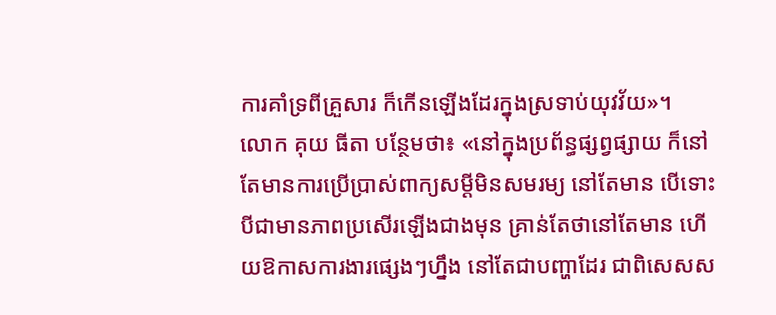ការគាំទ្រពីគ្រួសារ ក៏កើនឡើងដែរក្នុងស្រទាប់យុវវ័យ»។
លោក គុយ ធីតា បន្ថែមថា៖ «នៅក្នុងប្រព័ន្ធផ្សព្វផ្សាយ ក៏នៅតែមានការប្រើប្រាស់ពាក្យសម្តីមិនសមរម្យ នៅតែមាន បើទោះបីជាមានភាពប្រសើរឡើងជាងមុន គ្រាន់តែថានៅតែមាន ហើយឱកាសការងារផ្សេងៗហ្នឹង នៅតែជាបញ្ហាដែរ ជាពិសេសស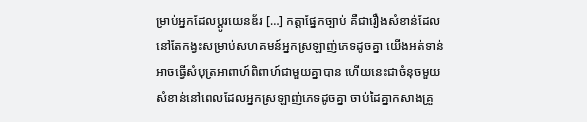ម្រាប់អ្នកដែលប្តូរយេនឌ័រ […] កត្តាផ្នែកច្បាប់ គឺជារឿងសំខាន់ដែលនៅតែកង្វះសម្រាប់សហគមន៍អ្នកស្រឡាញ់ភេទដូចគ្នា យើងអត់ទាន់អាចធ្វើសំបុត្រអាពាហ៍ពិពាហ៍ជាមួយគ្នាបាន ហើយនេះជាចំនុចមួយសំខាន់នៅពេលដែលអ្នកស្រឡាញ់ភេទដូចគ្នា ចាប់ដៃគ្នាកសាងគ្រួ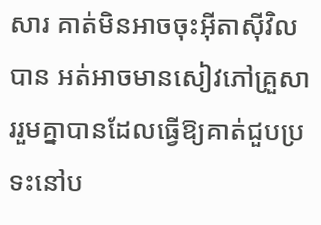សារ គាត់មិនអាចចុះអ៊ីតាស៊ីវិលបាន អត់អាចមានសៀវភៅគ្រួសាររួមគ្នាបានដែលធ្វើឱ្យគាត់ជួបប្រទះនៅប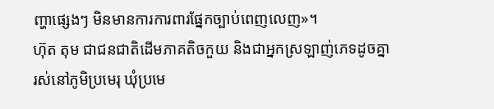ញ្ហាផ្សេងៗ មិនមានការការពារផ្នែកច្បាប់ពេញលេញ»។
ហ៊ុត តុម ជាជនជាតិដើមភាគតិចកួយ និងជាអ្នកស្រឡាញ់ភេទដូចគ្នា រស់នៅភូមិប្រមេរុ ឃុំប្រមេ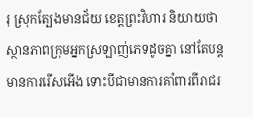រុ ស្រុកត្បែងមានជ័យ ខេត្តព្រះវិហារ និយាយថា ស្ថានភាពក្រុមអ្នកស្រឡាញ់ភេទដូចគ្នា នៅតែបន្ដមានការរើសអើង ទោះបីជាមានការគាំពារពីរាជរ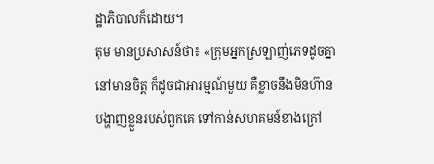ដ្ឋាភិបាលក៏ដោយ។
តុម មានប្រសាសន៍ថា៖ «ក្រុមអ្នកស្រឡាញ់ភេទដូចគ្នា នៅមានចិត្ត ក៏ដូចជាអារម្មណ៍មួយ គឺខ្លាចនឹងមិនហ៊ានបង្ហាញខ្លួនរបស់ពួកគេ ទៅកាន់សហគមន៍ខាងក្រៅ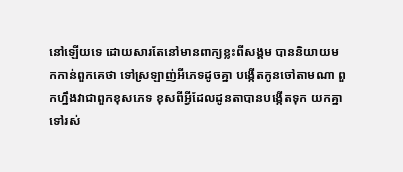នៅឡើយទេ ដោយសារតែនៅមានពាក្យខ្លះពីសង្គម បាននិយាយមកកាន់ពួកគេថា ទៅស្រឡាញ់អីភេទដូចគ្នា បង្កើតកូនចៅតាមណា ពួកហ្នឹងវាជាពួកខុសភេទ ខុសពីអ្វីដែលដូនតាបានបង្កើតទុក យកគ្នាទៅរស់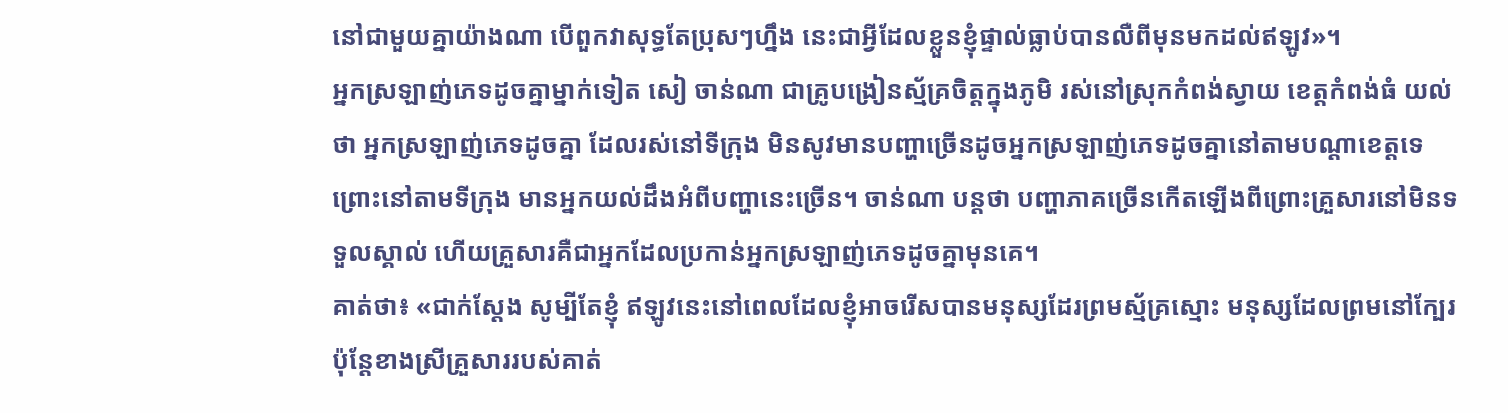នៅជាមួយគ្នាយ៉ាងណា បើពួកវាសុទ្ធតែប្រុសៗហ្នឹង នេះជាអ្វីដែលខ្លួនខ្ញុំផ្ទាល់ធ្លាប់បានលឺពីមុនមកដល់ឥឡូវ»។
អ្នកស្រឡាញ់ភេទដូចគ្នាម្នាក់ទៀត សៀ ចាន់ណា ជាគ្រូបង្រៀនស្ម័គ្រចិត្តក្នុងភូមិ រស់នៅស្រុកកំពង់ស្វាយ ខេត្តកំពង់ធំ យល់ថា អ្នកស្រឡាញ់ភេទដូចគ្នា ដែលរស់នៅទីក្រុង មិនសូវមានបញ្ហាច្រើនដូចអ្នកស្រឡាញ់ភេទដូចគ្នានៅតាមបណ្តាខេត្តទេ ព្រោះនៅតាមទីក្រុង មានអ្នកយល់ដឹងអំពីបញ្ហានេះច្រើន។ ចាន់ណា បន្តថា បញ្ហាភាគច្រើនកើតឡើងពីព្រោះគ្រួសារនៅមិនទទួលស្គាល់ ហើយគ្រួសារគឺជាអ្នកដែលប្រកាន់អ្នកស្រឡាញ់ភេទដូចគ្នាមុនគេ។
គាត់ថា៖ «ជាក់ស្តែង សូម្បីតែខ្ញុំ ឥឡូវនេះនៅពេលដែលខ្ញុំអាចរើសបានមនុស្សដែរព្រមស្ម័គ្រស្មោះ មនុស្សដែលព្រមនៅក្បែរ ប៉ុន្តែខាងស្រីគ្រួសាររបស់គាត់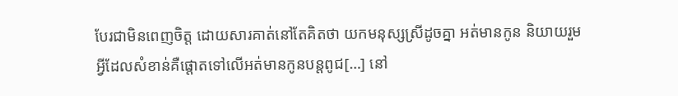បែរជាមិនពេញចិត្ត ដោយសារគាត់នៅតែគិតថា យកមនុស្សស្រីដូចគ្នា អត់មានកូន និយាយរួមអ្វីដែលសំខាន់គឺផ្តោតទៅលើអត់មានកូនបន្តពូជ[…] នៅ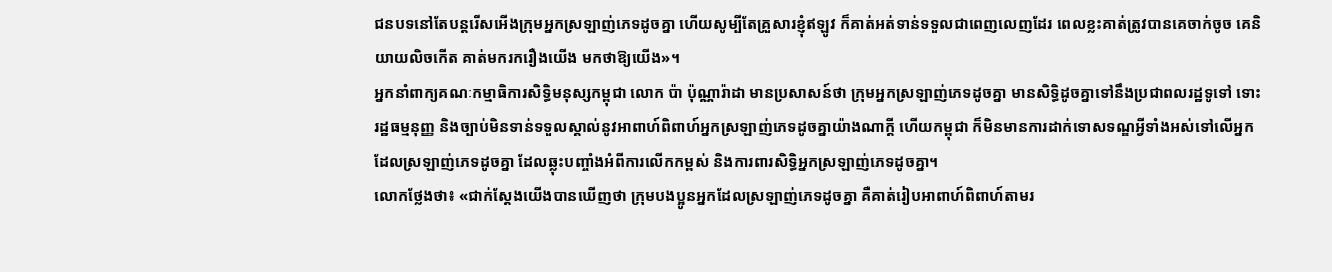ជនបទនៅតែបន្តរើសអើងក្រុមអ្នកស្រឡាញ់ភេទដូចគ្នា ហើយសូម្បីតែគ្រួសារខ្ញុំឥឡូវ ក៏គាត់អត់ទាន់ទទួលជាពេញលេញដែរ ពេលខ្លះគាត់ត្រូវបានគេចាក់ចូច គេនិយាយលិចកើត គាត់មករករឿងយើង មកថាឱ្យយើង»។
អ្នកនាំពាក្យគណៈកម្មាធិការសិទ្ធិមនុស្សកម្ពុជា លោក ប៉ា ប៉ុណ្ណារ៉ាដា មានប្រសាសន៍ថា ក្រុមអ្នកស្រឡាញ់ភេទដូចគ្នា មានសិទ្ធិដូចគ្នាទៅនឹងប្រជាពលរដ្ឋទូទៅ ទោះរដ្ឋធម្មនុញ្ញ និងច្បាប់មិនទាន់ទទួលស្គាល់នូវអាពាហ៍ពិពាហ៍អ្នកស្រឡាញ់ភេទដូចគ្នាយ៉ាងណាក្ដី ហើយកម្ពុជា ក៏មិនមានការដាក់ទោសទណ្ឌអ្វីទាំងអស់ទៅលើអ្នកដែលស្រឡាញ់ភេទដូចគ្នា ដែលឆ្លុះបញ្ចាំងអំពីការលើកកម្ពស់ និងការពារសិទ្ធិអ្នកស្រឡាញ់ភេទដូចគ្នា។
លោកថ្លែងថា៖ «ជាក់ស្តែងយើងបានឃើញថា ក្រុមបងប្អូនអ្នកដែលស្រឡាញ់ភេទដូចគ្នា គឺគាត់រៀបអាពាហ៍ពិពាហ៍តាមរ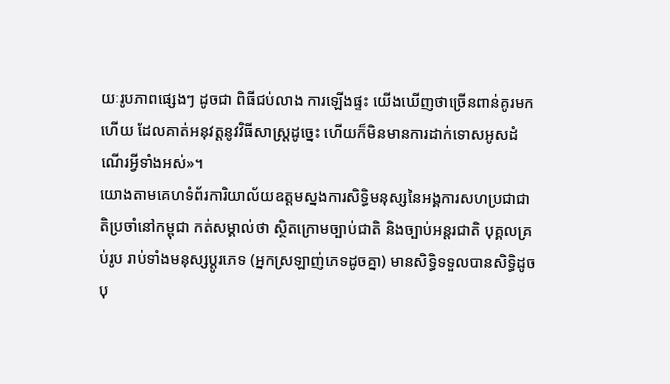យៈរូបភាពផ្សេងៗ ដូចជា ពិធីជប់លាង ការឡើងផ្ទះ យើងឃើញថាច្រើនពាន់គូរមកហើយ ដែលគាត់អនុវត្តនូវវិធីសាស្ត្រដូច្នេះ ហើយក៏មិនមានការដាក់ទោសអូសដំណើរអ្វីទាំងអស់»។
យោងតាមគេហទំព័រការិយាល័យឧត្តមស្នងការសិទ្ធិមនុស្សនៃអង្គការសហប្រជាជាតិប្រចាំនៅកម្ពុជា កត់សម្គាល់ថា ស្ថិតក្រោមច្បាប់ជាតិ និងច្បាប់អន្ដរជាតិ បុគ្គលគ្រប់រូប រាប់ទាំងមនុស្សប្តូរភេទ (អ្នកស្រឡាញ់ភេទដូចគ្នា) មានសិទ្ធិទទួលបានសិទិ្ធដូចបុ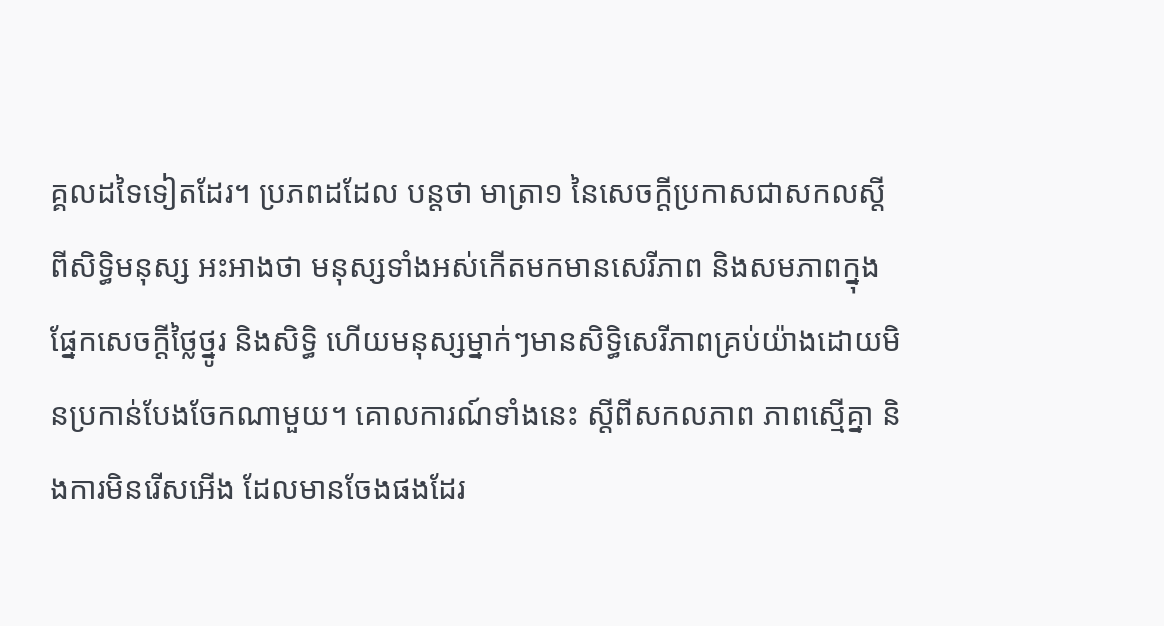គ្គលដទៃទៀតដែរ។ ប្រភពដដែល បន្តថា មាត្រា១ នៃសេចក្តីប្រកាសជាសកលស្តីពីសិទិ្ធមនុស្ស អះអាងថា មនុស្សទាំងអស់កើតមកមានសេរីភាព និងសមភាពក្នុងផ្នែកសេចក្ដីថ្លៃថ្នូរ និងសិទ្ធិ ហើយមនុស្សម្នាក់ៗមានសិទ្ធិសេរីភាពគ្រប់យ៉ាងដោយមិនប្រកាន់បែងចែកណាមួយ។ គោលការណ៍ទាំងនេះ ស្តីពីសកលភាព ភាពស្មើគ្នា និងការមិនរើសអើង ដែលមានចែងផងដែរ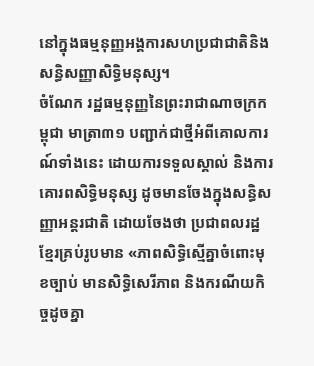នៅក្នុងធម្មនុញ្ញអង្គការសហប្រជាជាតិនិងសន្ធិសញ្ញាសិទ្ធិមនុស្ស។
ចំណែក រដ្ឋធម្មនុញ្ញនៃព្រះរាជាណាចក្រកម្ពុជា មាត្រា៣១ បញ្ជាក់ជាថ្មីអំពីគោលការណ៍ទាំងនេះ ដោយការទទួលស្គាល់ និងការគោរពសិទ្ធិមនុស្ស ដូចមានចែងក្នុងសន្ធិសញ្ញាអន្តរជាតិ ដោយចែងថា ប្រជាពលរដ្ឋខ្មែរគ្រប់រូបមាន «ភាពសិទ្ធិស្មើគ្នាចំពោះមុខច្បាប់ មានសិទ្ធិសេរីភាព និងករណីយកិច្ចដូចគ្នា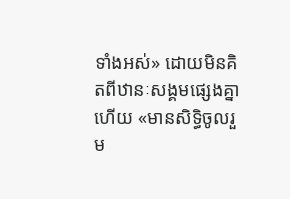ទាំងអស់» ដោយមិនគិតពីឋានៈសង្គមផ្សេងគ្នា ហើយ «មានសិទ្ធិចូលរួម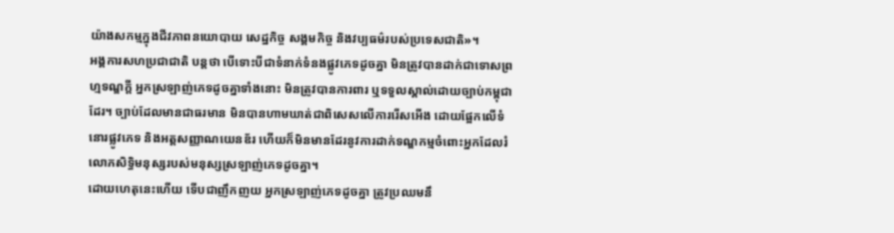យ៉ាងសកម្មក្នុងជីវភាពនយោបាយ សេដ្ឋកិច្ច សង្គមកិច្ច និងវប្បធម៌របស់ប្រទេសជាតិ»។
អង្គការសហប្រជាជាតិ បន្តថា បើទោះបីជាទំនាក់ទំនងផ្លូវភេទដូចគ្នា មិនត្រូវបានដាក់ជាទោសព្រហ្មទណ្ឌក្តី អ្នកស្រឡាញ់ភេទដូចគ្នាទាំងនោះ មិនត្រូវបានការពារ ឬទទួលស្គាល់ដោយច្បាប់កម្ពុជាដែរ។ ច្បាប់ដែលមានជាធរមាន មិនបានហាមឃាត់ជាពិសេសលើការរើសអើង ដោយផ្អែកលើទំនោរផ្លូវភេទ និងអត្តសញ្ញាណយេនឌ័រ ហើយក៏មិនមានដែរនូវការដាក់ទណ្ឌកម្មចំពោះអ្នកដែលរំលោភសិទ្ធិមនុស្សរបស់មនុស្សស្រឡាញ់ភេទដូចគ្នា។
ដោយហេតុនេះហើយ ទើបជាញឹកញយ អ្នកស្រឡាញ់ភេទដូចគ្នា ត្រូវប្រឈមនឹ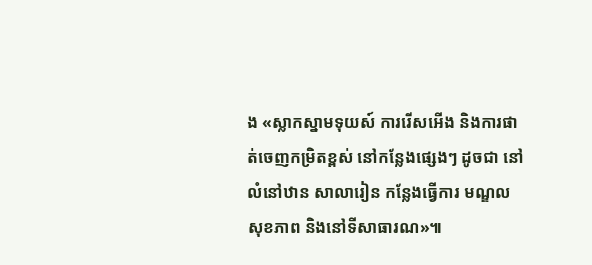ង «ស្លាកស្នាមទុយស៍ ការរើសអើង និងការផាត់ចេញកម្រិតខ្ពស់ នៅកន្លែងផ្សេងៗ ដូចជា នៅលំនៅឋាន សាលារៀន កន្លែងធ្វើការ មណ្ឌលសុខភាព និងនៅទីសាធារណ»៕